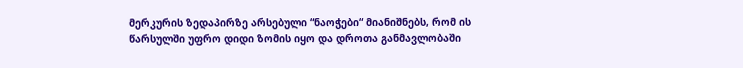მერკურის ზედაპირზე არსებული “ნაოჭები“ მიანიშნებს, რომ ის წარსულში უფრო დიდი ზომის იყო და დროთა განმავლობაში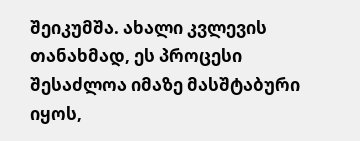შეიკუმშა. ახალი კვლევის თანახმად, ეს პროცესი შესაძლოა იმაზე მასშტაბური იყოს,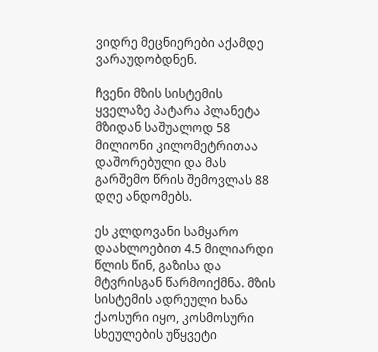ვიდრე მეცნიერები აქამდე ვარაუდობდნენ.

ჩვენი მზის სისტემის ყველაზე პატარა პლანეტა მზიდან საშუალოდ 58 მილიონი კილომეტრითაა დაშორებული და მას გარშემო წრის შემოვლას 88 დღე ანდომებს.

ეს კლდოვანი სამყარო დაახლოებით 4.5 მილიარდი წლის წინ, გაზისა და მტვრისგან წარმოიქმნა. მზის სისტემის ადრეული ხანა ქაოსური იყო, კოსმოსური სხეულების უწყვეტი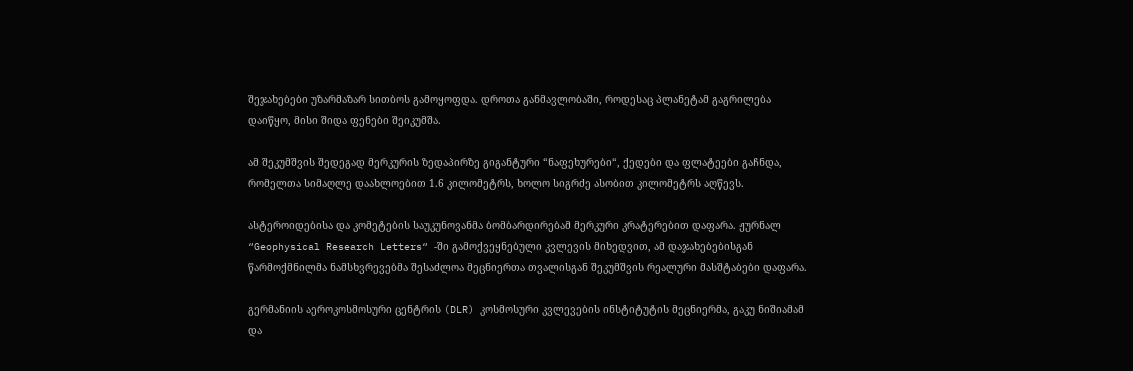შეჯახებები უზარმაზარ სითბოს გამოყოფდა. დროთა განმავლობაში, როდესაც პლანეტამ გაგრილება დაიწყო, მისი შიდა ფენები შეიკუმშა.

ამ შეკუმშვის შედეგად მერკურის ზედაპირზე გიგანტური “ნაფეხურები“, ქედები და ფლატეები გაჩნდა, რომელთა სიმაღლე დაახლოებით 1.6 კილომეტრს, ხოლო სიგრძე ასობით კილომეტრს აღწევს.

ასტეროიდებისა და კომეტების საუკუნოვანმა ბომბარდირებამ მერკური კრატერებით დაფარა. ჟურნალ “Geophysical Research Letters“ -ში გამოქვეყნებული კვლევის მიხედვით, ამ დაჯახებებისგან წარმოქმნილმა ნამსხვრევებმა შესაძლოა მეცნიერთა თვალისგან შეკუმშვის რეალური მასშტაბები დაფარა.

გერმანიის აეროკოსმოსური ცენტრის (DLR) კოსმოსური კვლევების ინსტიტუტის მეცნიერმა, გაკუ ნიშიამამ და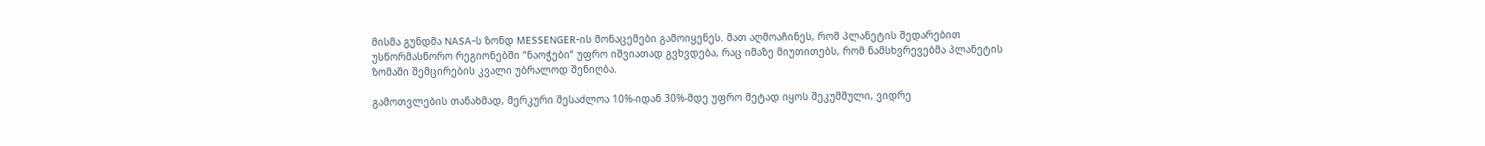მისმა გუნდმა NASA-ს ზონდ MESSENGER-ის მონაცემები გამოიყენეს. მათ აღმოაჩინეს, რომ პლანეტის შედარებით უსწორმასწორო რეგიონებში “ნაოჭები“ უფრო იშვიათად გვხვდება, რაც იმაზე მიუთითებს, რომ ნამსხვრევებმა პლანეტის ზომაში შემცირების კვალი უბრალოდ შენიღბა.

გამოთვლების თანახმად, მერკური შესაძლოა 10%-იდან 30%-მდე უფრო მეტად იყოს შეკუმშული, ვიდრე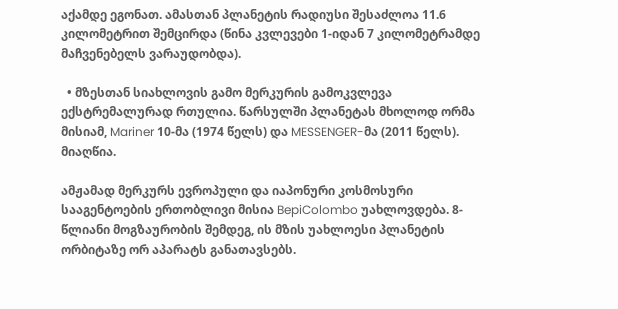აქამდე ეგონათ. ამასთან პლანეტის რადიუსი შესაძლოა 11.6 კილომეტრით შემცირდა (წინა კვლევები 1-იდან 7 კილომეტრამდე მაჩვენებელს ვარაუდობდა).

  • მზესთან სიახლოვის გამო მერკურის გამოკვლევა ექსტრემალურად რთულია. წარსულში პლანეტას მხოლოდ ორმა მისიამ, Mariner 10-მა (1974 წელს) და MESSENGER-მა (2011 წელს). მიაღწია.

ამჟამად მერკურს ევროპული და იაპონური კოსმოსური სააგენტოების ერთობლივი მისია BepiColombo უახლოვდება. 8-წლიანი მოგზაურობის შემდეგ, ის მზის უახლოესი პლანეტის ორბიტაზე ორ აპარატს განათავსებს.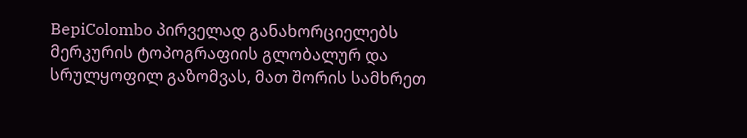BepiColombo პირველად განახორციელებს მერკურის ტოპოგრაფიის გლობალურ და სრულყოფილ გაზომვას, მათ შორის სამხრეთ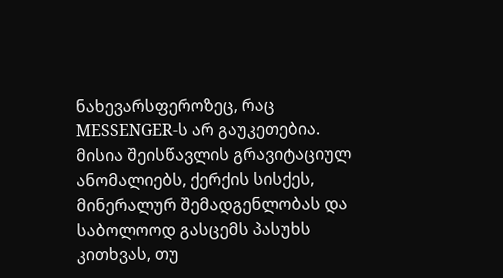ნახევარსფეროზეც, რაც MESSENGER-ს არ გაუკეთებია. მისია შეისწავლის გრავიტაციულ ანომალიებს, ქერქის სისქეს, მინერალურ შემადგენლობას და საბოლოოდ გასცემს პასუხს კითხვას, თუ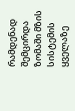რამდენად შემცირდა ზომაში მზის სისტემის ყველაზე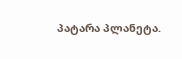პატარა პლანეტა.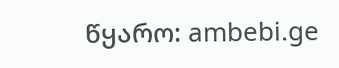წყარო: ambebi.ge